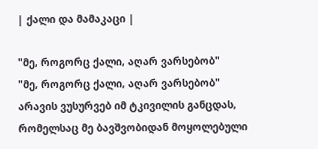| ქალი და მამაკაცი |

"მე, როგორც ქალი, აღარ ვარსებობ"
"მე, როგორც ქალი, აღარ ვარსებობ"
არავის ვუსურვებ იმ ტკივილის განცდას, რომელსაც მე ბავშვობიდან მოყოლებული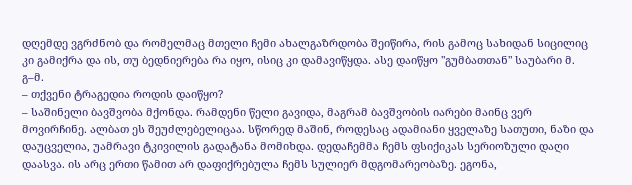დღემდე ვგრძნობ და რომელმაც მთელი ჩემი ახალგაზრდობა შეიწირა, რის გამოც სახიდან სიცილიც კი გამიქრა და ის, თუ ბედნიერება რა იყო, ისიც კი დამავიწყდა. ასე დაიწყო "გუმბათთან" საუბარი მ. გ–მ.
– თქვენი ტრაგედია როდის დაიწყო?
– საშინელი ბავშვობა მქონდა. რამდენი წელი გავიდა, მაგრამ ბავშვობის იარები მაინც ვერ მოვირჩინე. ალბათ ეს შეუძლებელიცაა. სწორედ მაშინ, როდესაც ადამიანი ყველაზე სათუთი, ნაზი და დაუცველია, უამრავი ტკივილის გადატანა მომიხდა. დედაჩემმა ჩემს ფსიქიკას სერიოზული დაღი დაასვა. ის არც ერთი წამით არ დაფიქრებულა ჩემს სულიერ მდგომარეობაზე. ეგონა,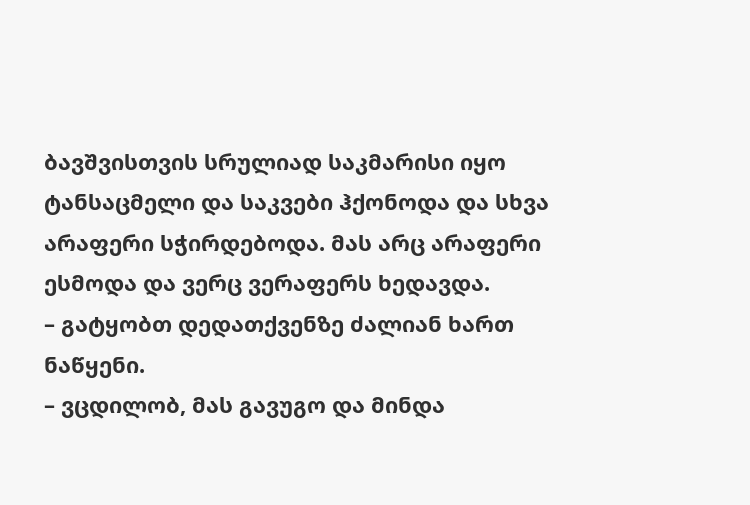ბავშვისთვის სრულიად საკმარისი იყო ტანსაცმელი და საკვები ჰქონოდა და სხვა არაფერი სჭირდებოდა. მას არც არაფერი ესმოდა და ვერც ვერაფერს ხედავდა.
– გატყობთ დედათქვენზე ძალიან ხართ ნაწყენი.
– ვცდილობ, მას გავუგო და მინდა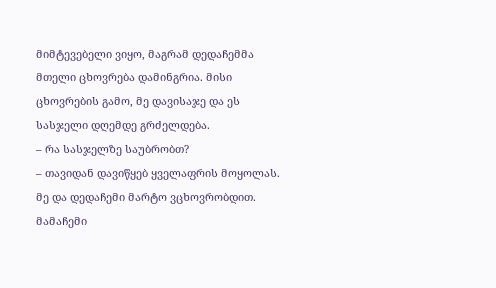მიმტევებელი ვიყო, მაგრამ დედაჩემმა მთელი ცხოვრება დამინგრია. მისი ცხოვრების გამო, მე დავისაჯე და ეს სასჯელი დღემდე გრძელდება.
– რა სასჯელზე საუბრობთ?
– თავიდან დავიწყებ ყველაფრის მოყოლას. მე და დედაჩემი მარტო ვცხოვრობდით. მამაჩემი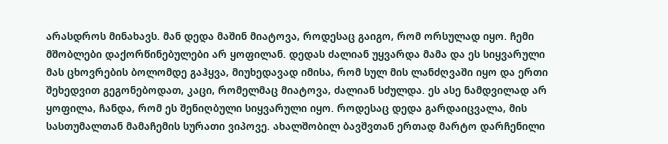არასდროს მინახავს. მან დედა მაშინ მიატოვა, როდესაც გაიგო, რომ ორსულად იყო. ჩემი მშობლები დაქორწინებულები არ ყოფილან. დედას ძალიან უყვარდა მამა და ეს სიყვარული მას ცხოვრების ბოლომდე გაჰყვა, მიუხედავად იმისა, რომ სულ მის ლანძღვაში იყო და ერთი შეხედვით გეგონებოდათ, კაცი, რომელმაც მიატოვა, ძალიან სძულდა. ეს ასე ნამდვილად არ ყოფილა, ჩანდა, რომ ეს შენიღბული სიყვარული იყო. როდესაც დედა გარდაიცვალა, მის სასთუმალთან მამაჩემის სურათი ვიპოვე. ახალშობილ ბავშვთან ერთად მარტო დარჩენილი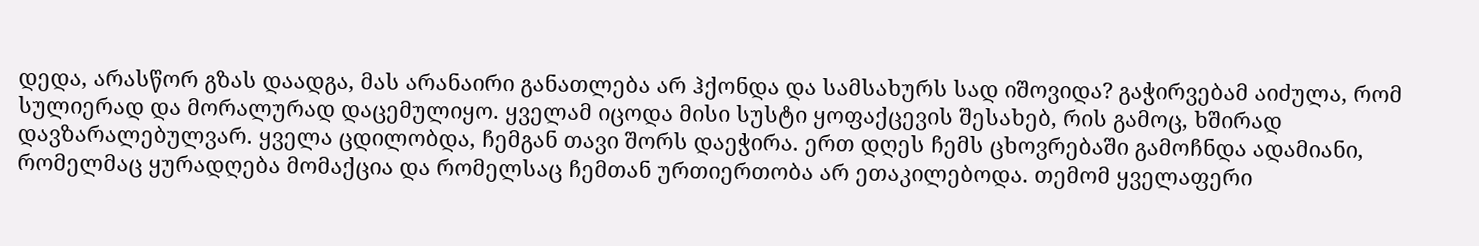დედა, არასწორ გზას დაადგა, მას არანაირი განათლება არ ჰქონდა და სამსახურს სად იშოვიდა? გაჭირვებამ აიძულა, რომ სულიერად და მორალურად დაცემულიყო. ყველამ იცოდა მისი სუსტი ყოფაქცევის შესახებ, რის გამოც, ხშირად დავზარალებულვარ. ყველა ცდილობდა, ჩემგან თავი შორს დაეჭირა. ერთ დღეს ჩემს ცხოვრებაში გამოჩნდა ადამიანი, რომელმაც ყურადღება მომაქცია და რომელსაც ჩემთან ურთიერთობა არ ეთაკილებოდა. თემომ ყველაფერი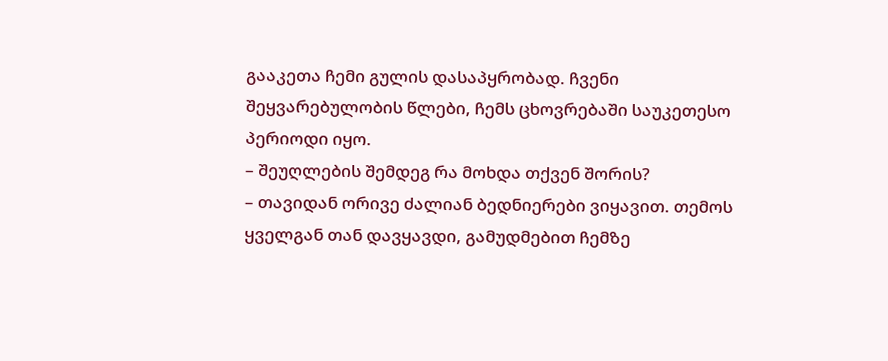გააკეთა ჩემი გულის დასაპყრობად. ჩვენი შეყვარებულობის წლები, ჩემს ცხოვრებაში საუკეთესო პერიოდი იყო.
– შეუღლების შემდეგ რა მოხდა თქვენ შორის?
– თავიდან ორივე ძალიან ბედნიერები ვიყავით. თემოს ყველგან თან დავყავდი, გამუდმებით ჩემზე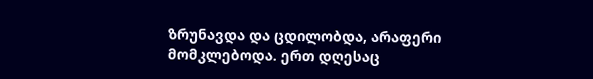ზრუნავდა და ცდილობდა, არაფერი მომკლებოდა. ერთ დღესაც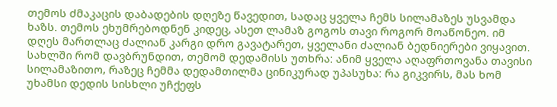თემოს ძმაკაცის დაბადების დღეზე წავედით, სადაც ყველა ჩემს სილამაზეს უსვამდა ხაზს. თემოს ეხუმრებოდნენ კიდეც, ასეთ ლამაზ გოგოს თავი როგორ მოაწონეო. იმ დღეს მართლაც ძალიან კარგი დრო გავატარეთ, ყველანი ძალიან ბედნიერები ვიყავით. სახლში რომ დავბრუნდით, თემომ დედამისს უთხრა: ანიმ ყველა აღაფრთოვანა თავისი სილამაზითო, რაზეც ჩემმა დედამთილმა ცინიკურად უპასუხა: რა გიკვირს, მას ხომ უხამსი დედის სისხლი უჩქეფს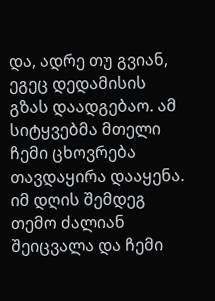და, ადრე თუ გვიან, ეგეც დედამისის გზას დაადგებაო. ამ სიტყვებმა მთელი ჩემი ცხოვრება თავდაყირა დააყენა. იმ დღის შემდეგ თემო ძალიან შეიცვალა და ჩემი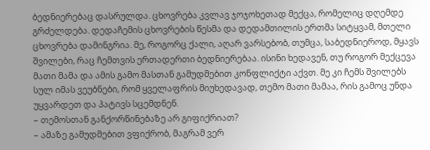ბედნიერებაც დასრულდა. ცხოვრება კვლავ ჯოჯოხეთად მექცა, რომელიც დღემდე გრძელდება. დედაჩემის ცხოვრების წესმა და დედამთილის ერთმა სიტყვამ, მთელი ცხოვრება დამინგრია. მე, როგორც ქალი, აღარ ვარსებობ, თუმცა, საბედნიეროდ, მყავს შვილები, რაც ჩემთვის ერთადერთი ბედნიერებაა. ისინი ხედავენ, თუ როგორ მექცევა მათი მამა და ამის გამო მასთან გამუდმებით კონფლიქტი აქვთ. მე კი ჩემს შვილებს სულ იმას ვეუბნები, რომ ყველაფრის მიუხედავად, თემო მათი მამაა, რის გამოც უნდა უყვარდეთ და პატივს სცემდნენ.
– თემოსთან განქორწინებაზე არ გიფიქრიათ?
– ამაზე გამუდმებით ვფიქრობ, მაგრამ ვერ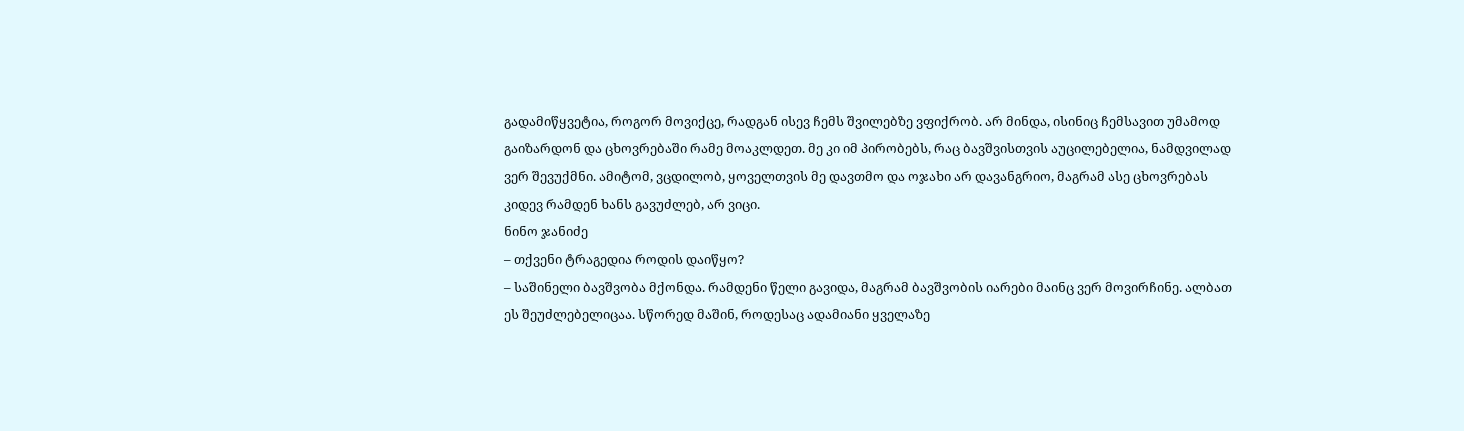გადამიწყვეტია, როგორ მოვიქცე, რადგან ისევ ჩემს შვილებზე ვფიქრობ. არ მინდა, ისინიც ჩემსავით უმამოდ გაიზარდონ და ცხოვრებაში რამე მოაკლდეთ. მე კი იმ პირობებს, რაც ბავშვისთვის აუცილებელია, ნამდვილად ვერ შევუქმნი. ამიტომ, ვცდილობ, ყოველთვის მე დავთმო და ოჯახი არ დავანგრიო, მაგრამ ასე ცხოვრებას კიდევ რამდენ ხანს გავუძლებ, არ ვიცი.
ნინო ჯანიძე
– თქვენი ტრაგედია როდის დაიწყო?
– საშინელი ბავშვობა მქონდა. რამდენი წელი გავიდა, მაგრამ ბავშვობის იარები მაინც ვერ მოვირჩინე. ალბათ ეს შეუძლებელიცაა. სწორედ მაშინ, როდესაც ადამიანი ყველაზე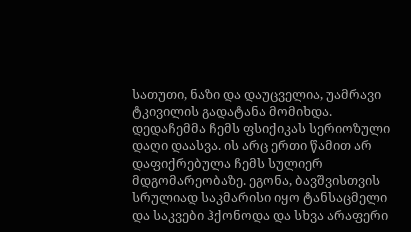სათუთი, ნაზი და დაუცველია, უამრავი ტკივილის გადატანა მომიხდა. დედაჩემმა ჩემს ფსიქიკას სერიოზული დაღი დაასვა. ის არც ერთი წამით არ დაფიქრებულა ჩემს სულიერ მდგომარეობაზე. ეგონა, ბავშვისთვის სრულიად საკმარისი იყო ტანსაცმელი და საკვები ჰქონოდა და სხვა არაფერი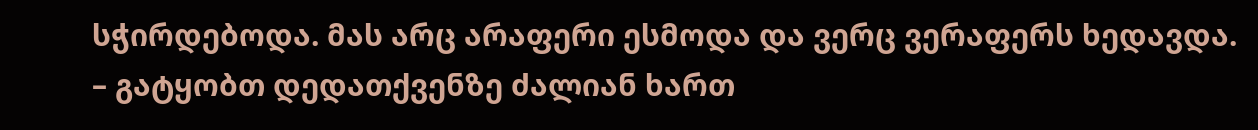სჭირდებოდა. მას არც არაფერი ესმოდა და ვერც ვერაფერს ხედავდა.
– გატყობთ დედათქვენზე ძალიან ხართ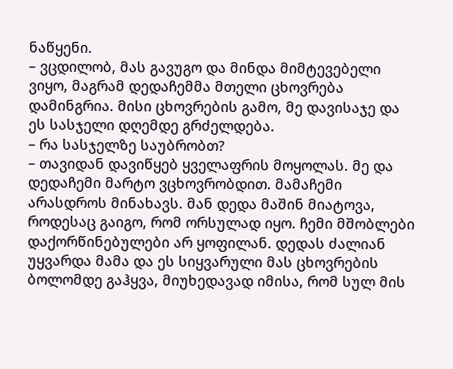ნაწყენი.
– ვცდილობ, მას გავუგო და მინდა მიმტევებელი ვიყო, მაგრამ დედაჩემმა მთელი ცხოვრება დამინგრია. მისი ცხოვრების გამო, მე დავისაჯე და ეს სასჯელი დღემდე გრძელდება.
– რა სასჯელზე საუბრობთ?
– თავიდან დავიწყებ ყველაფრის მოყოლას. მე და დედაჩემი მარტო ვცხოვრობდით. მამაჩემი არასდროს მინახავს. მან დედა მაშინ მიატოვა, როდესაც გაიგო, რომ ორსულად იყო. ჩემი მშობლები დაქორწინებულები არ ყოფილან. დედას ძალიან უყვარდა მამა და ეს სიყვარული მას ცხოვრების ბოლომდე გაჰყვა, მიუხედავად იმისა, რომ სულ მის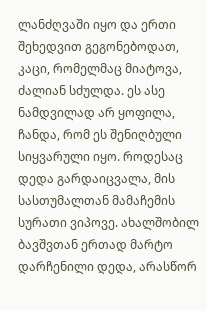ლანძღვაში იყო და ერთი შეხედვით გეგონებოდათ, კაცი, რომელმაც მიატოვა, ძალიან სძულდა. ეს ასე ნამდვილად არ ყოფილა, ჩანდა, რომ ეს შენიღბული სიყვარული იყო. როდესაც დედა გარდაიცვალა, მის სასთუმალთან მამაჩემის სურათი ვიპოვე. ახალშობილ ბავშვთან ერთად მარტო დარჩენილი დედა, არასწორ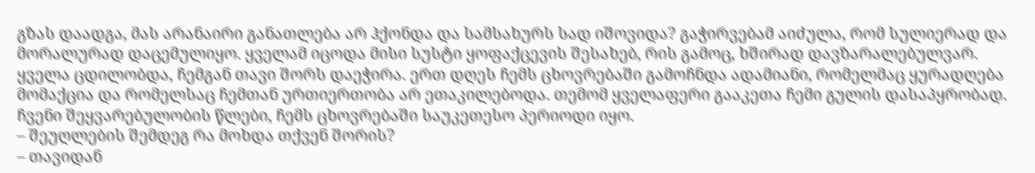გზას დაადგა, მას არანაირი განათლება არ ჰქონდა და სამსახურს სად იშოვიდა? გაჭირვებამ აიძულა, რომ სულიერად და მორალურად დაცემულიყო. ყველამ იცოდა მისი სუსტი ყოფაქცევის შესახებ, რის გამოც, ხშირად დავზარალებულვარ. ყველა ცდილობდა, ჩემგან თავი შორს დაეჭირა. ერთ დღეს ჩემს ცხოვრებაში გამოჩნდა ადამიანი, რომელმაც ყურადღება მომაქცია და რომელსაც ჩემთან ურთიერთობა არ ეთაკილებოდა. თემომ ყველაფერი გააკეთა ჩემი გულის დასაპყრობად. ჩვენი შეყვარებულობის წლები, ჩემს ცხოვრებაში საუკეთესო პერიოდი იყო.
– შეუღლების შემდეგ რა მოხდა თქვენ შორის?
– თავიდან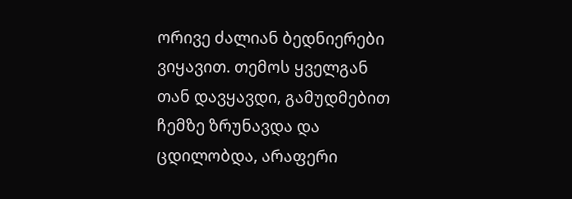ორივე ძალიან ბედნიერები ვიყავით. თემოს ყველგან თან დავყავდი, გამუდმებით ჩემზე ზრუნავდა და ცდილობდა, არაფერი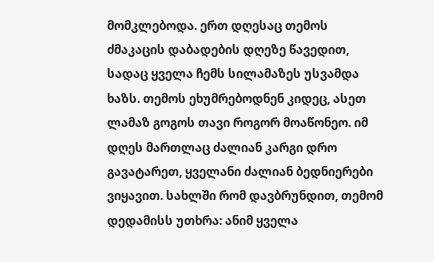მომკლებოდა. ერთ დღესაც თემოს ძმაკაცის დაბადების დღეზე წავედით, სადაც ყველა ჩემს სილამაზეს უსვამდა ხაზს. თემოს ეხუმრებოდნენ კიდეც, ასეთ ლამაზ გოგოს თავი როგორ მოაწონეო. იმ დღეს მართლაც ძალიან კარგი დრო გავატარეთ, ყველანი ძალიან ბედნიერები ვიყავით. სახლში რომ დავბრუნდით, თემომ დედამისს უთხრა: ანიმ ყველა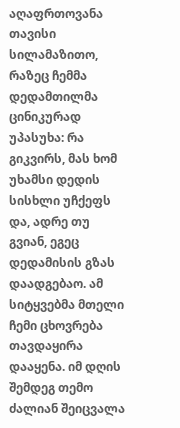აღაფრთოვანა თავისი სილამაზითო, რაზეც ჩემმა დედამთილმა ცინიკურად უპასუხა: რა გიკვირს, მას ხომ უხამსი დედის სისხლი უჩქეფს და, ადრე თუ გვიან, ეგეც დედამისის გზას დაადგებაო. ამ სიტყვებმა მთელი ჩემი ცხოვრება თავდაყირა დააყენა. იმ დღის შემდეგ თემო ძალიან შეიცვალა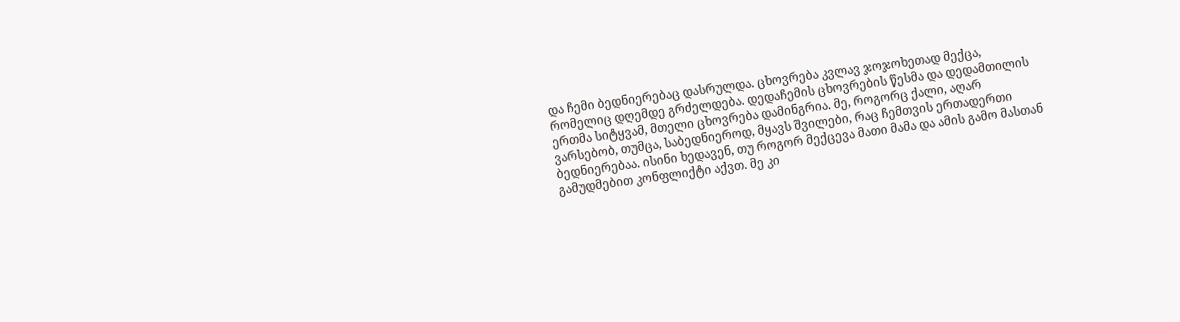და ჩემი ბედნიერებაც დასრულდა. ცხოვრება კვლავ ჯოჯოხეთად მექცა, რომელიც დღემდე გრძელდება. დედაჩემის ცხოვრების წესმა და დედამთილის ერთმა სიტყვამ, მთელი ცხოვრება დამინგრია. მე, როგორც ქალი, აღარ ვარსებობ, თუმცა, საბედნიეროდ, მყავს შვილები, რაც ჩემთვის ერთადერთი ბედნიერებაა. ისინი ხედავენ, თუ როგორ მექცევა მათი მამა და ამის გამო მასთან გამუდმებით კონფლიქტი აქვთ. მე კი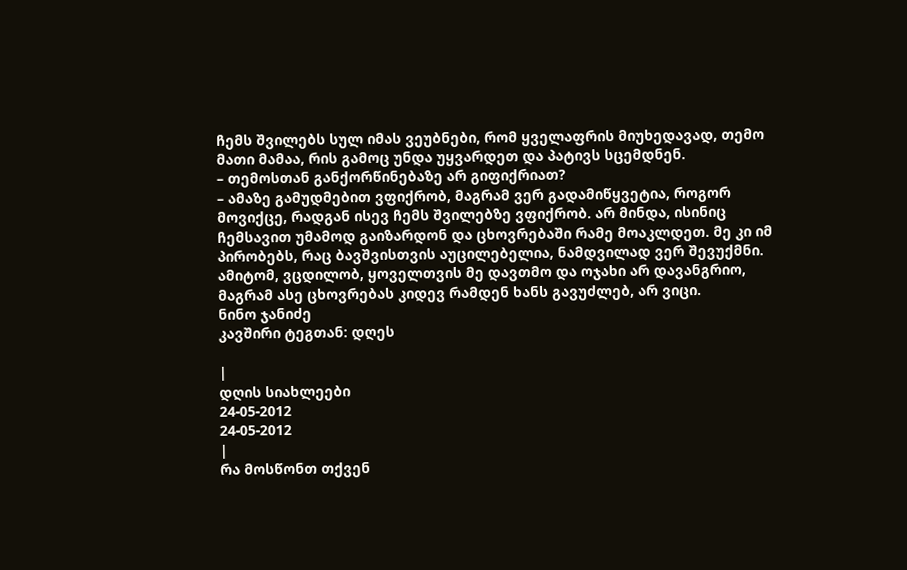ჩემს შვილებს სულ იმას ვეუბნები, რომ ყველაფრის მიუხედავად, თემო მათი მამაა, რის გამოც უნდა უყვარდეთ და პატივს სცემდნენ.
– თემოსთან განქორწინებაზე არ გიფიქრიათ?
– ამაზე გამუდმებით ვფიქრობ, მაგრამ ვერ გადამიწყვეტია, როგორ მოვიქცე, რადგან ისევ ჩემს შვილებზე ვფიქრობ. არ მინდა, ისინიც ჩემსავით უმამოდ გაიზარდონ და ცხოვრებაში რამე მოაკლდეთ. მე კი იმ პირობებს, რაც ბავშვისთვის აუცილებელია, ნამდვილად ვერ შევუქმნი. ამიტომ, ვცდილობ, ყოველთვის მე დავთმო და ოჯახი არ დავანგრიო, მაგრამ ასე ცხოვრებას კიდევ რამდენ ხანს გავუძლებ, არ ვიცი.
ნინო ჯანიძე
კავშირი ტეგთან: დღეს

|
დღის სიახლეები
24-05-2012
24-05-2012
|
რა მოსწონთ თქვენ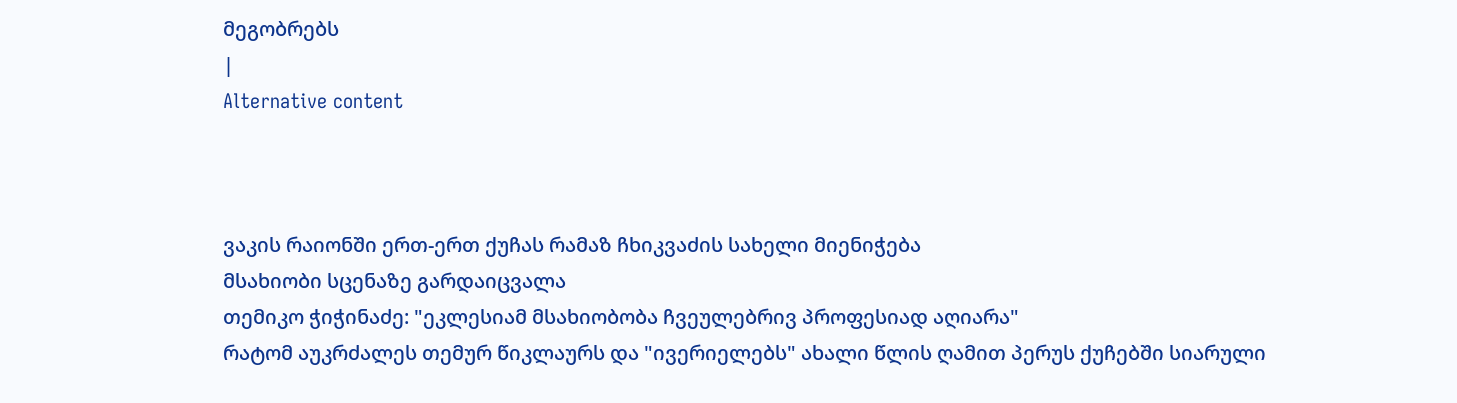მეგობრებს
|
Alternative content



ვაკის რაიონში ერთ-ერთ ქუჩას რამაზ ჩხიკვაძის სახელი მიენიჭება
მსახიობი სცენაზე გარდაიცვალა
თემიკო ჭიჭინაძე: "ეკლესიამ მსახიობობა ჩვეულებრივ პროფესიად აღიარა"
რატომ აუკრძალეს თემურ წიკლაურს და "ივერიელებს" ახალი წლის ღამით პერუს ქუჩებში სიარული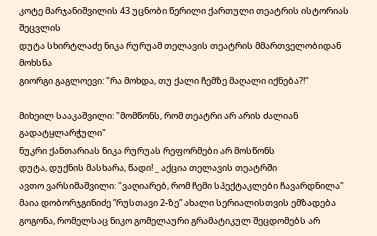კოტე მარჯანიშვილის 43 უცნობი წერილი ქართული თეატრის ისტორიას შეცვლის
დუტა სხირტლაძე ნიკა რურუამ თელავის თეატრის მმართველობიდან მოხსნა
გიორგი გაგლოევი: "რა მოხდა, თუ ქალი ჩემზე მაღალი იქნება?!"

მიხეილ სააკაშვილი: "მომწონს, რომ თეატრი არ არის ძალიან გადატყლარჭული"
ნუკრი ქანთარიას ნიკა რურუას რეფორმები არ მოსწონს
დუტა, დუქნის მასხარა, წადი! _ აქცია თელავის თეატრში
ავთო ვარსიმაშვილი: "ვაღიარებ, რომ ჩემი სპექტაკლები ჩავარდნილა"
მაია დობორჯგინიძე ”რუსთავი 2-ზე” ახალი სერიალისთვის ემზადება
გოგონა, რომელსაც ნიკო გომელაური გრამატიკულ შეცდომებს არ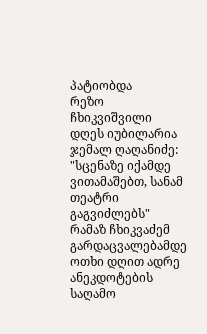პატიობდა
რეზო ჩხიკვიშვილი დღეს იუბილარია
ჯემალ ღაღანიძე: "სცენაზე იქამდე ვითამაშებთ, სანამ თეატრი გაგვიძლებს"
რამაზ ჩხიკვაძემ გარდაცვალებამდე ოთხი დღით ადრე ანეკდოტების საღამო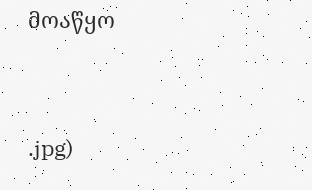მოაწყო


.jpg)